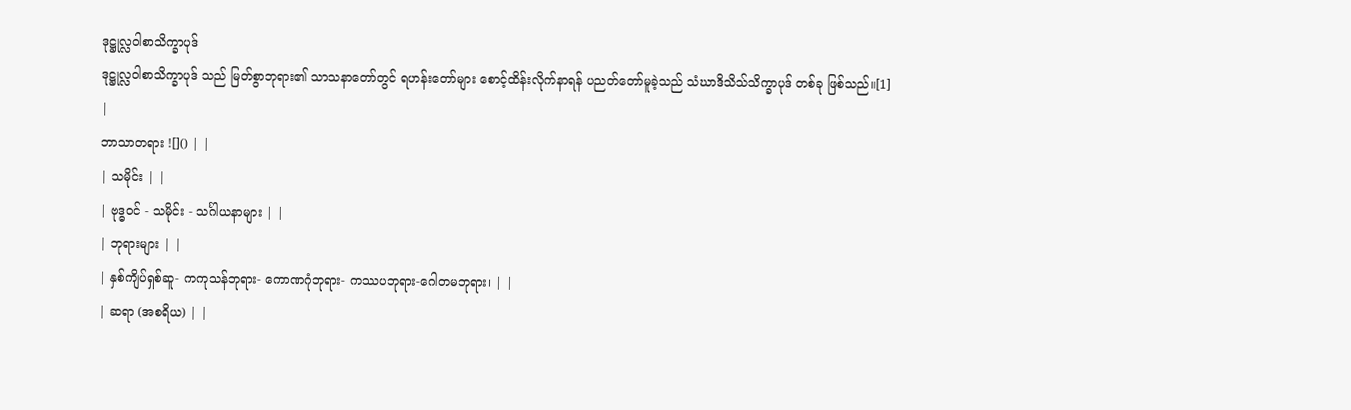ဒုဋ္ဌုလ္လဝါစာသိက္ခာပုဒ်
ဒုဋ္ဌုလ္လဝါစာသိက္ခာပုဒ် သည် မြတ်စွာဘုရား၏ သာသနာတော်တွင် ရဟန်းတော်များ စောင့်ထိန်းလိုက်နာရန် ပညတ်တော်မူခဲ့သည် သံဃာဒိသိသ်သိက္ခာပုဒ် တစ်ခု ဖြစ်သည်။[1]
|
ဘာသာတရား ![]() | |
| သမိုင်း | |
| ဗုဒ္ဓဝင် - သမိုင်း - သင်္ဂါယနာများ | |
| ဘုရားများ | |
| နှစ်ကျိပ်ရှစ်ဆူ- ကကုသန်ဘုရား- ကောဏဂုံဘုရား- ကဿပဘုရား-ဂေါတမဘုရား၊ | |
| ဆရာ (အစရိယ) | |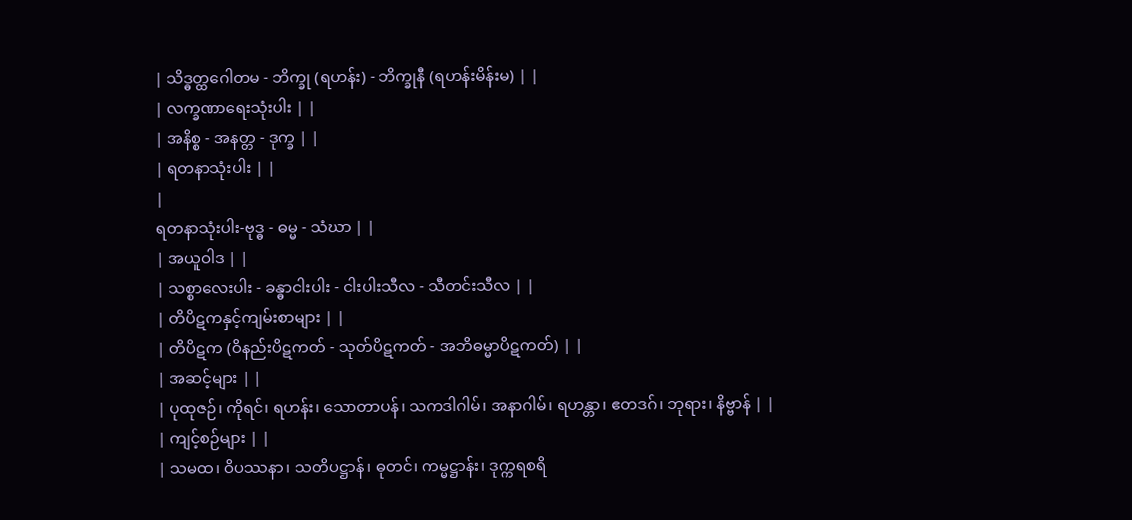| သိဒ္ဓတ္ထဂေါတမ - ဘိက္ခု (ရဟန်း) - ဘိက္ခုနီ (ရဟန်းမိန်းမ) | |
| လက္ခဏာရေးသုံးပါး | |
| အနိစ္စ - အနတ္တ - ဒုက္ခ | |
| ရတနာသုံးပါး | |
|
ရတနာသုံးပါး-ဗုဒ္ဓ - ဓမ္မ - သံဃာ | |
| အယူဝါဒ | |
| သစ္စာလေးပါး - ခန္ဓာငါးပါး - ငါးပါးသီလ - သီတင်းသီလ | |
| တိပိဋကနှင့်ကျမ်းစာများ | |
| တိပိဋက (ဝိနည်းပိဋကတ် - သုတ်ပိဋကတ် - အဘိဓမ္မာပိဋကတ်) | |
| အဆင့်များ | |
| ပုထုဇဉ်၊ ကိုရင်၊ ရဟန်း၊ သောတာပန်၊ သကဒါဂါမ်၊ အနာဂါမ်၊ ရဟန္တာ၊ ဧတဒဂ်၊ ဘုရား၊ နိဗ္ဗာန် | |
| ကျင့်စဉ်များ | |
| သမထ၊ ဝိပဿနာ၊ သတိပဋ္ဌာန်၊ ဓုတင်၊ ကမ္မဋ္ဌာန်း၊ ဒုက္ကရစရိ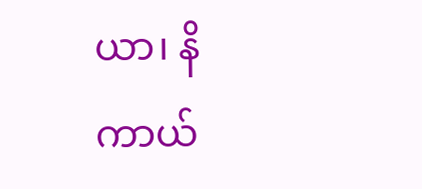ယာ၊ နိကာယ်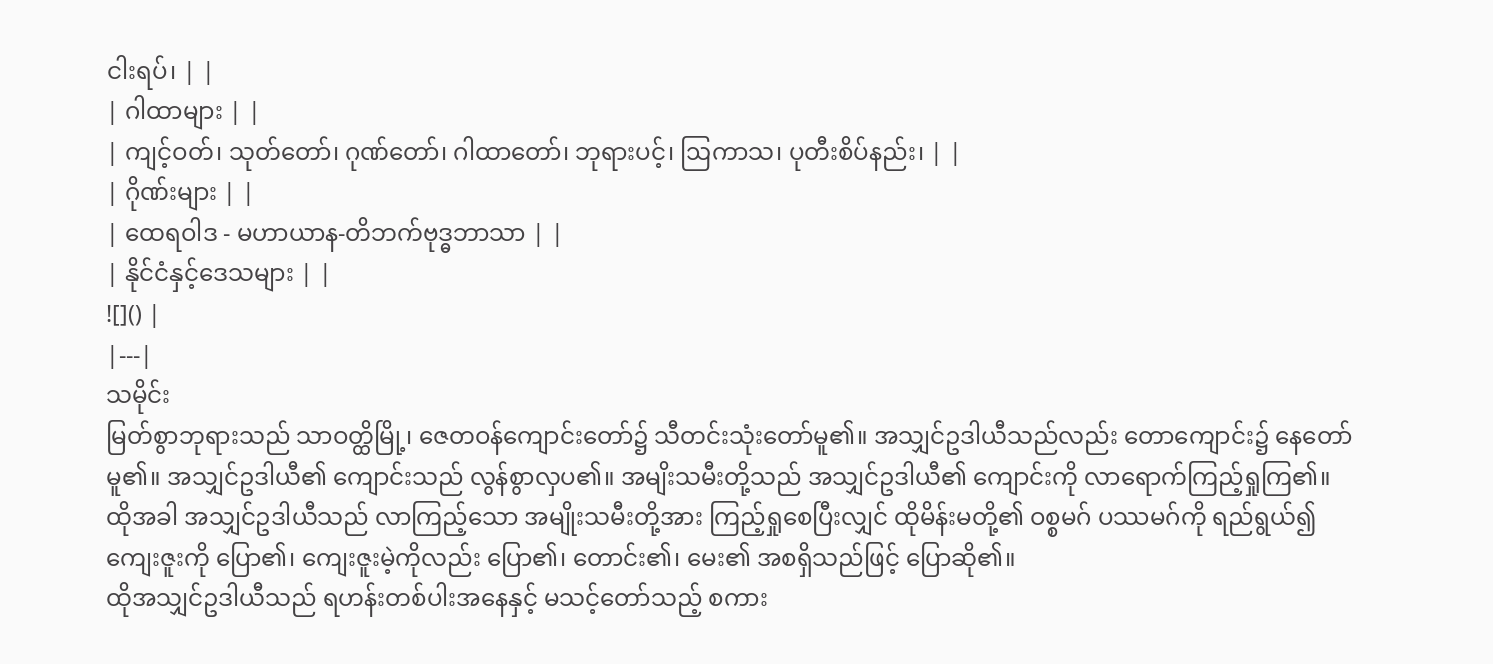ငါးရပ်၊ | |
| ဂါထာများ | |
| ကျင့်ဝတ်၊ သုတ်တော်၊ ဂုဏ်တော်၊ ဂါထာတော်၊ ဘုရားပင့်၊ ဩကာသ၊ ပုတီးစိပ်နည်း၊ | |
| ဂိုဏ်းများ | |
| ထေရဝါဒ - မဟာယာန-တိဘက်ဗုဒ္ဓဘာသာ | |
| နိုင်ငံနှင့်ဒေသများ | |
![]() |
|---|
သမိုင်း
မြတ်စွာဘုရားသည် သာဝတ္ထိမြို့၊ ဇေတဝန်ကျောင်းတော်၌ သီတင်းသုံးတော်မူ၏။ အသျှင်ဥဒါယီသည်လည်း တောကျောင်း၌ နေတော်မူ၏။ အသျှင်ဥဒါယီ၏ ကျောင်းသည် လွန်စွာလှပ၏။ အမျိးသမီးတို့သည် အသျှင်ဥဒါယီ၏ ကျောင်းကို လာရောက်ကြည့်ရှုကြ၏။ ထိုအခါ အသျှင်ဥဒါယီသည် လာကြည့်သော အမျိုးသမီးတို့အား ကြည့်ရှုစေပြီးလျှင် ထိုမိန်းမတို့၏ ဝစ္စမဂ် ပဿမဂ်ကို ရည်ရွယ်၍ ကျေးဇူးကို ပြော၏၊ ကျေးဇူးမဲ့ကိုလည်း ပြော၏၊ တောင်း၏၊ မေး၏ အစရှိသည်ဖြင့် ပြောဆို၏။
ထိုအသျှင်ဥဒါယီသည် ရဟန်းတစ်ပါးအနေနှင့် မသင့်တော်သည့် စကား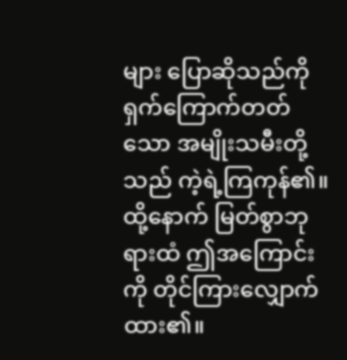များ ပြောဆိုသည်ကို ရှက်ကြောက်တတ်သော အမျိုးသမီးတို့သည် ကဲ့ရဲ့ကြကုန်၏။ ထို့နောက် မြတ်စွာဘုရားထံ ဤအကြောင်းကို တိုင်ကြားလျှောက်ထား၏။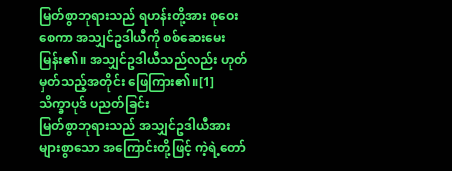မြတ်စွာဘုရားသည် ရဟန်းတို့အား စုဝေးစေကာ အသျှင်ဥဒါယီကို စစ်ဆေးမေးမြန်း၏။ အသျှင်ဥဒါယီသည်လည်း ဟုတ်မှတ်သည့်အတိုင်း ဖြေကြား၏။[1]
သိက္ခာပုဒ် ပညတ်ခြင်း
မြတ်စွာဘုရားသည် အသျှင်ဥဒါယီအား များစွာသော အကြောင်းတို့ဖြင့် ကဲ့ရဲ့တော်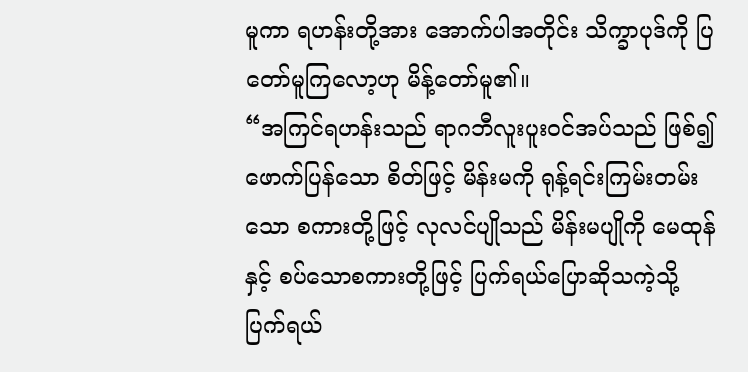မူကာ ရဟန်းတို့အား အောက်ပါအတိုင်း သိက္ခာပုဒ်ကို ပြတော်မူကြလော့ဟု မိန့်တော်မူ၏။
“အကြင်ရဟန်းသည် ရာဂဘီလူးပူးဝင်အပ်သည် ဖြစ်၍ ဖောက်ပြန်သော စိတ်ဖြင့် မိန်းမကို ရုန့်ရင်းကြမ်းတမ်းသော စကားတို့ဖြင့် လုလင်ပျိုသည် မိန်းမပျိုကို မေထုန်နှင့် စပ်သောစကားတို့ဖြင့် ပြက်ရယ်ပြောဆိုသကဲ့သို့ ပြက်ရယ်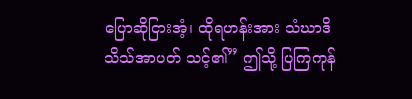ပြောဆိုငြားအံ့၊ ထိုရဟန်းအား သံဃာဒိသိသ်အာပတ် သင့်၏” ဤသို့ ပြကြကုန်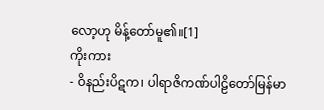လော့ဟု မိန့်တော်မူ၏။[1]
ကိုးကား
- ဝိနည်းပိဋက၊ ပါရာဇိကဏ်ပါဠိတော်မြန်မာ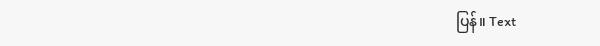ပြန်။ Text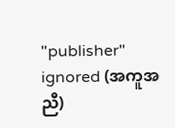"publisher" ignored (အကူအညီ)